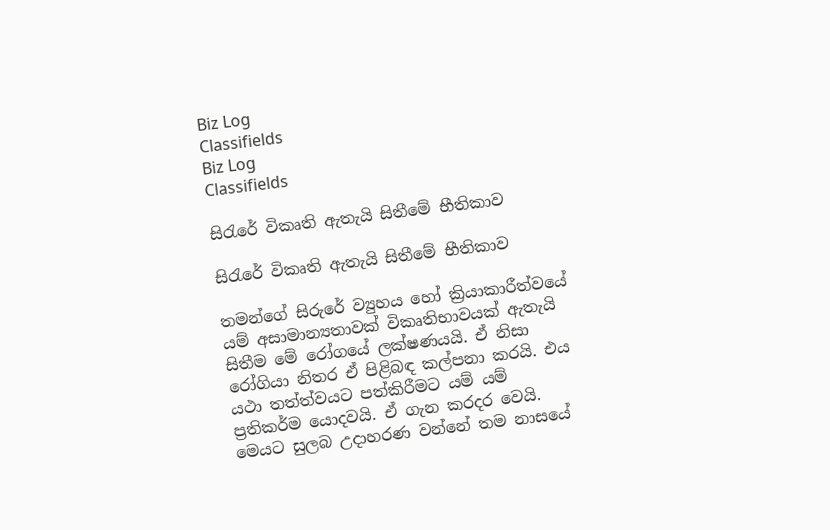Biz Log
Classifields
Biz Log
Classifields

සිරැරේ විකෘති ඇතැයි සිතීමේ භීතිකාව

සිරැරේ විකෘති ඇතැයි සිතීමේ භීතිකාව

තමන්ගේ සිරුරේ ව්‍යුහය හෝ ක්‍රියාකාරීත්වයේ යම් අසාමාන්‍යතාවක් විකෘතිභාවයක් ඇතැයි සිතීම මේ රෝගයේ ලක්ෂණයයි. ඒ නිසා රෝගියා නිතර ඒ පිළිබඳ කල්පනා කරයි. එය යථා තත්ත්වයට පත්කිරීමට යම් යම් ප්‍රතිකර්ම යොදවයි. ඒ ගැන කරදර වෙයි. මෙයට සුලබ උදාහරණ වන්නේ තම නාසයේ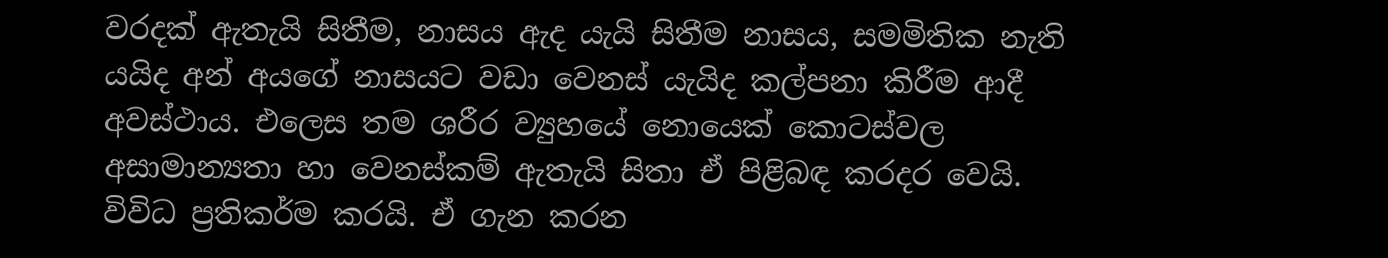වරදක් ඇතැයි සිතීම, නාසය ඇද යැයි සිතීම නාසය, සමමිතික නැති යයිද අන් අයගේ නාසයට වඩා වෙනස් යැයිද කල්පනා කිරීම ආදී අවස්ථාය. එලෙස තම ශරීර ව්‍යුහයේ නොයෙක් කොටස්වල අසාමාන්‍යතා හා වෙනස්කම් ඇතැයි සිතා ඒ පිළිබඳ කරදර වෙයි. විවිධ ප්‍රතිකර්ම කරයි. ඒ ගැන කරන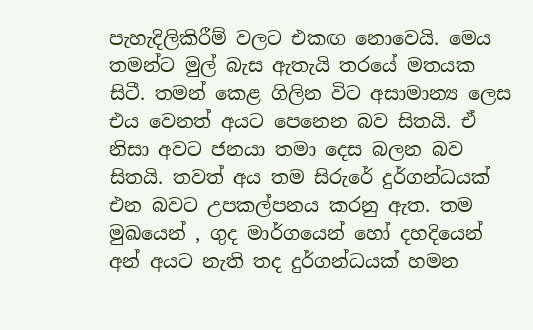පැහැදිලිකිරීම් වලට එකඟ නොවෙයි. මෙය තමන්ට මුල් බැස ඇතැයි තරයේ මතයක සිටී. තමන් කෙළ ගිලින විට අසාමාන්‍ය ලෙස එය වෙනත් අයට පෙනෙන බව සිතයි. ඒ නිසා අවට ජනයා තමා දෙස බලන බව සිතයි. තවත් අය තම සිරුරේ දුර්ගන්ධයක් එන බවට උපකල්පනය කරනු ඇත. තම මුඛයෙන් , ගුද මාර්ගයෙන් හෝ දහදියෙන් අන් අයට නැති තද දුර්ගන්ධයක් හමන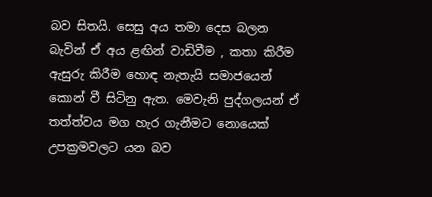බව සිතයි. සෙසු අය තමා දෙස බලන බැවින් ඒ අය ළඟින් වාඩිවීම , කතා කිරීම ඇසුරු කිරීම හොඳ නැතැයි සමාජයෙන් කොන් වී සිටිනු ඇත. මෙවැනි පුද්ගලයන් ඒ තත්ත්වය මග හැර ගැනීමට නොයෙක් උපක්‍රමවලට යන බව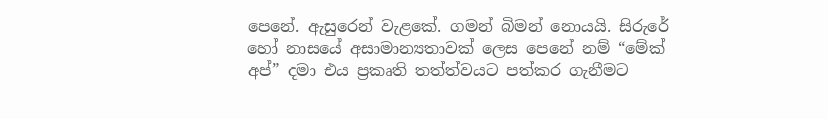පෙනේ. ඇසුරෙන් වැළකේ. ගමන් බිමන් නොයයි. සිරුරේ හෝ නාසයේ අසාමාන්‍යතාවක් ලෙස පෙනේ නම් “මේක් අප්” දමා එය ප්‍රකෘති තත්ත්වයට පත්කර ගැනීමට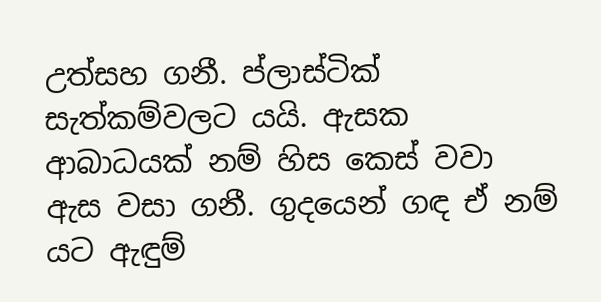උත්සහ ගනී. ප්ලාස්ටික් සැත්කම්වලට යයි. ඇසක ආබාධයක් නම් හිස කෙස් වවා ඇස වසා ගනී. ගුදයෙන් ගඳ ඒ නම් යට ඇඳුම්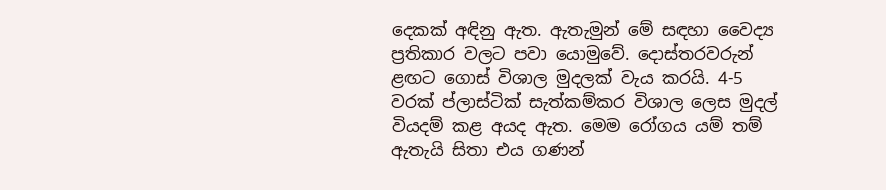දෙකක් අඳිනු ඇත. ඇතැමුන් මේ සඳහා වෛද්‍ය ප්‍රතිකාර වලට පවා යොමුවේ. දොස්තරවරුන් ළඟට ගොස් විශාල මුදලක් වැය කරයි. 4-5 වරක් ප්ලාස්ටික් සැත්කම්කර විශාල ලෙස මුදල් වියදම් කළ අයද ඇත. මෙම රෝගය යම් තම් ඇතැයි සිතා එය ගණන්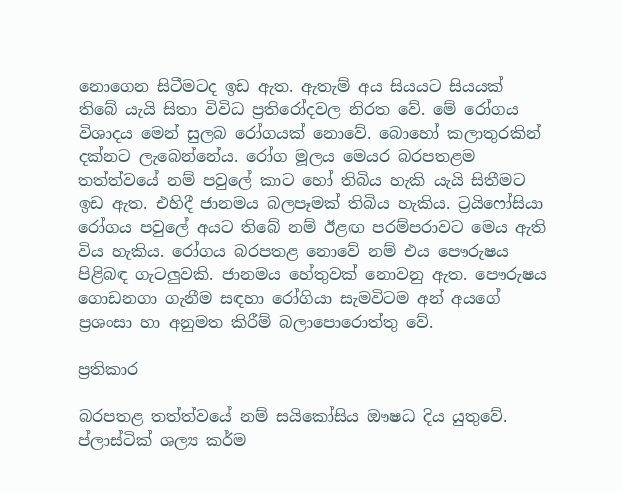නොගෙන සිටීමටද ඉඩ ඇත. ඇතැම් අය සියයට සියයක් තිබේ යැයි සිතා විවිධ ප්‍රතිරෝදවල නිරත වේ. මේ රෝගය විශාදය මෙන් සුලබ රෝගයක් නොවේ. බොහෝ කලාතුරකින් දක්නට ලැබෙන්නේය. රෝග මූලය මෙයර බරපතළම තත්ත්වයේ නම් පවු‍ලේ කාට හෝ තිබිය හැකි යැයි සිතීමට ඉඩ ඇත. එහිදී ජානමය බලපෑමක් තිබිය හැකිය. ට්‍රයිෆෝසියා රෝගය පවු‍ලේ අයට තිබේ නම් ඊළඟ පරම්පරාවට මෙය ඇති විය හැකිය. රෝගය බරපතළ නොවේ නම් එය පෞරුෂය පිළිබඳ ගැටලුවකි. ජානමය හේතුවක් නොවනු ඇත. පෞරුෂය ගොඩනගා ගැනීම සඳහා රෝගියා සැමවිටම අන් අයගේ ප්‍රශංසා හා අනුමත කිරීම් බලා‍පොරොත්තු වේ.

ප්‍රතිකාර

බරපතළ තත්ත්වයේ නම් සයිකෝසිය ඖෂධ දිය යුතුවේ. ප්ලාස්ටික් ශල්‍ය කර්ම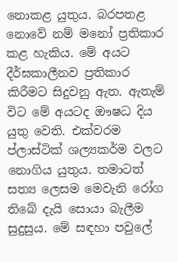නොකළ යුතුය. බරපතළ නොවේ නම් මනෝ ප්‍රතිකාර කළ හැකිය. මේ අයට දීර්ඝකාලීනව ප්‍රතිකාර කිරීමට සිදුවනු ඇත. ඇතැම් විට මේ අයටද ඖෂධ දිය යුතු වෙති. එක්වරම ප්ලාස්ටික් ශල්‍යකර්ම වලට නොගිය යුතුය. තමාටත් සත්‍ය ලෙසම මෙවැනි රෝග තිබේ දැයි සොයා බැලීම සුදුසුය. මේ සඳහා පවු‍ලේ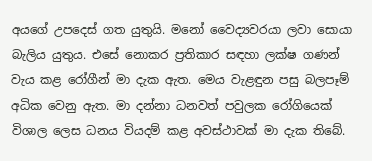අයගේ උපදෙස් ගත යුතුයි. මනෝ වෛද්‍යවරයා ලවා සොයා බැලිය යුතුය. එසේ නොකර ප්‍රතිකාර සඳහා ලක්ෂ ගණන් වැය කළ රෝගීන් මා දැක ඇත. මෙය වැළඳුන පසු බලපෑම් අධික වෙනු ඇත. මා දන්නා ධනවත් පවුලක රෝගියෙක් විශාල ලෙස ධනය වියදම් කළ අවස්ථාවක් මා දැක තිබේ.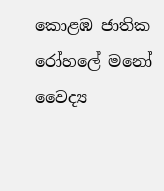කොළඹ ජාතික රෝහ‍ලේ මනෝ වෛද්‍ය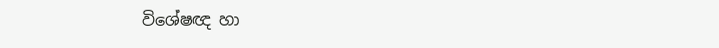විශේෂඥ හා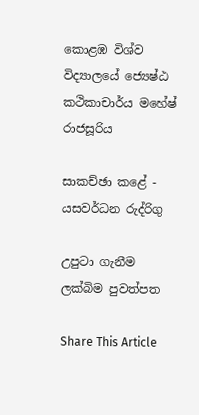කොළඹ විශ්ව විද්‍යාලයේ ‍‍‍ජ්‍යෙෂ්ඨ කථිකාචාර්ය මහේෂ් රාජසූරිය

සාකච්ඡා කළේ - යසවර්ධන රුද්රිගු

උපුටා ගැනීම ලක්බිම පුවත්පත

Share This Article